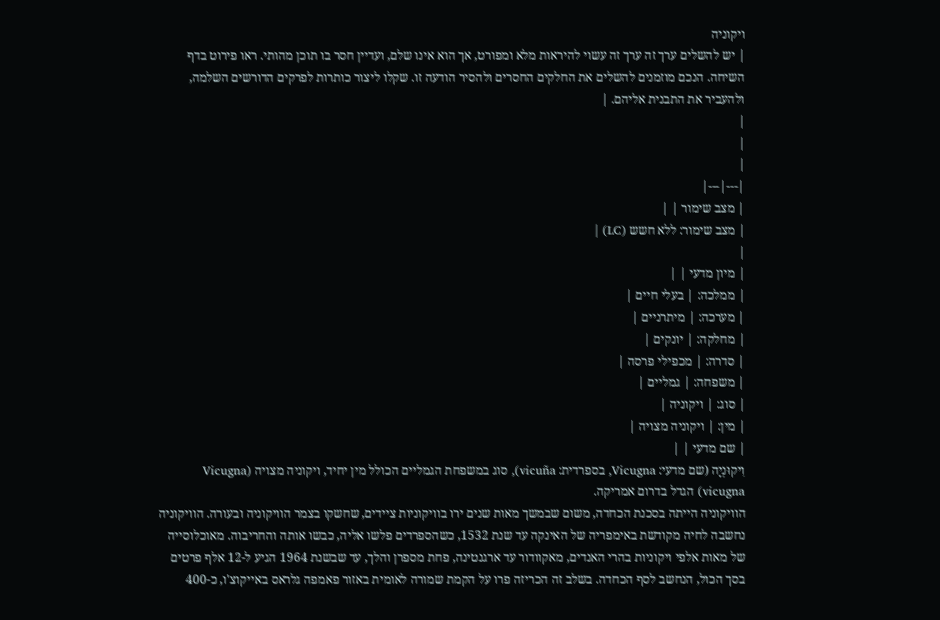ויקוניה
| יש להשלים ערך זה ערך זה עשוי להיראות מלא ומפורט, אך הוא אינו שלם, ועדיין חסר בו תוכן מהותי. ראו פירוט בדף השיחה. הנכם מוזמנים להשלים את החלקים החסרים ולהסיר הודעה זו. שקלו ליצור כותרות לפרקים הדורשים השלמה, ולהעביר את התבנית אליהם. |
|
|
|
|---|---|
| מצב שימור | |
| מצב שימור: ללא חשש (LC) |
|
| מיון מדעי | |
| ממלכה: | בעלי חיים |
| מערכה: | מיתרניים |
| מחלקה: | יונקים |
| סדרה: | מכפילי פרסה |
| משפחה: | גמליים |
| סוג: | ויקוניה |
| מין: | ויקוניה מצויה |
| שם מדעי | |
וִיקוּנְיָה (שם מדעי: Vicugna, בספרדית: vicuña), סוג במשפחת הגמליים הכולל מין יחיד, ויקוניה מצויה (Vicugna vicugna) הגדל בדרום אמריקה.
הוויקוניה הייתה בסכנת הכחדה, משום שבמשך מאות שנים ירו בוויקוניות ציידים, שחשקו בצמר הוויקוניה ובעורה. הוויקוניה נחשבה לחיה מקודשת באימפריה של האינקה עד שנת 1532, כשהספרדים פלשו אליה, כבשו אותה והחריבוה. מאוכלוסייה של מאות אלפי ויקוניות בהרי האנדים, מאקוודור עד ארגנטינה, פחת מספרן והלך, עד שבשנת 1964 הגיע ל-12 אלף פרטים בסך הכול, הנחשב לסף הכחדה. בשלב זה הכריזה פרו על הקמת שמורה לאומית באזור פאמפה גלראס באייקוצ'ו, כ-400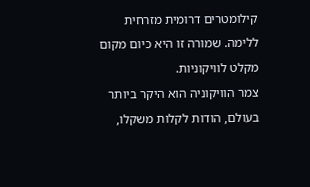קילומטרים דרומית מזרחית ללימה. שמורה זו היא כיום מקום מקלט לוויקוניות.
צמר הוויקוניה הוא היקר ביותר בעולם, הודות לקלות משקלו,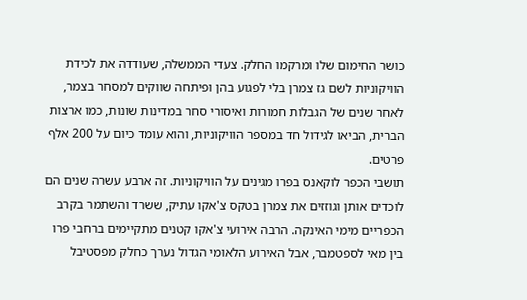כושר החימום שלו ומרקמו החלק. צעדי הממשלה, שעודדה את לכידת הוויקוניות לשם גז צמרן בלי לפגוע בהן ופיתחה שווקים למסחר בצמר, לאחר שנים של הגבלות חמורות ואיסורי סחר במדינות שונות, כמו ארצות הברית, הביאו לגידול חד במספר הוויקוניות, והוא עומד כיום על 200 אלף פרטים.
תושבי הכפר לוקאנס בפרו מגינים על הוויקוניות. זה ארבע עשרה שנים הם לוכדים אותן וגוזזים את צמרן בטקס צ'אקו עתיק, ששרד והשתמר בקרב הכפריים מימי האינקה. הרבה אירועי צ'אקו קטנים מתקיימים ברחבי פרו בין מאי לספטמבר, אבל האירוע הלאומי הגדול נערך כחלק מפסטיבל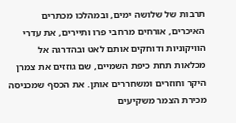תרבות של שלושה ימים, ובמהלכו מכתרים האיכרים, אורחים מרחבי פרו ותיירים, את עדרי הוויקוניות ודוחקים אותם לאט ובהדרגה אל מכלאות תחת כיפת השמיים, שם גוזזים את צמרן היקר וחוזרים ומשחררים אותן. את הכסף שמכניסה מכירת הצמר משקיעים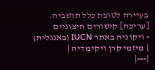בעיירה לטובת כלל תושביה.
[עריכה] קישורים חיצוניים
- ויקוניה באתר IUCN (באנגלית)
| מיזמי קרן ויקימדיה |
|---|